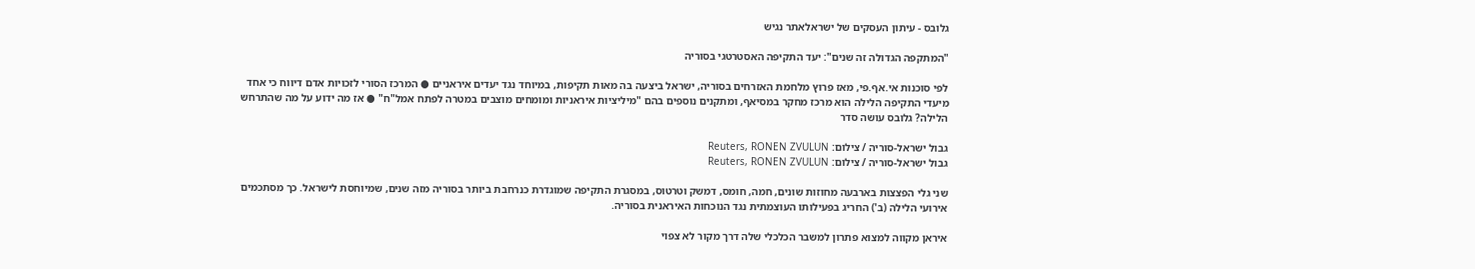גלובס - עיתון העסקים של ישראלאתר נגיש

"המתקפה הגדולה זה שנים": יעד התקיפה האסטרטגי בסוריה

לפי סוכנות אי.אף.פי, מאז פרוץ מלחמת האזרחים בסוריה, ישראל ביצעה בה מאות תקיפות, במיוחד נגד יעדים איראניים ● המרכז הסורי לזכויות אדם דיווח כי אחד מיעדי התקיפה הלילה הוא מרכז מחקר במסיאף, ומתקנים נוספים בהם "מיליציות איראניות ומומחים מוצבים במטרה לפתח אמל"ח" ● אז מה ידוע על מה שהתרחש הלילה? גלובס עושה סדר

גבול ישראל-סוריה / צילום: Reuters, RONEN ZVULUN
גבול ישראל-סוריה / צילום: Reuters, RONEN ZVULUN

שני גלי הפצצות בארבעה מחוזות שונים, חמה, חומס, דמשק וטרטוס, במסגרת התקיפה שמוגדרת כנרחבת ביותר בסוריה מזה שנים, שמיוחסת לישראל. כך מסתכמים אירועי הלילה (ב') החריג בפעילותו העוצמתית נגד הנוכחות האיראנית בסוריה.

איראן מקווה למצוא פתרון למשבר הכלכלי שלה דרך מקור לא צפוי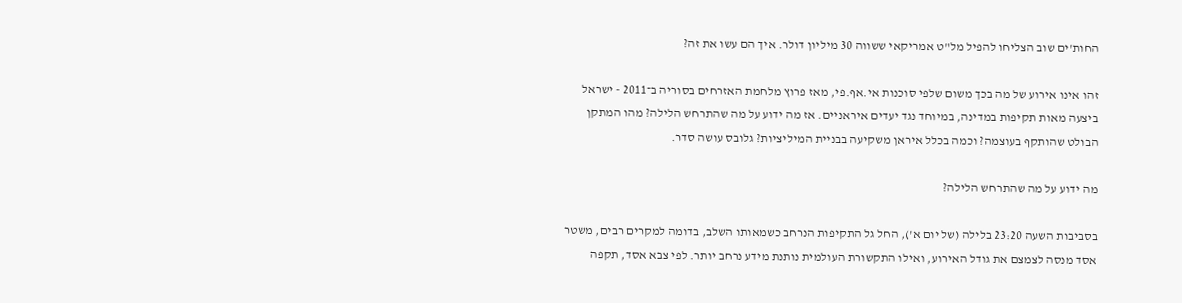החות'ים שוב הצליחו להפיל מל"ט אמריקאי ששווה 30 מיליון דולר. איך הם עשו את זה?

זהו אינו אירוע של מה בכך משום שלפי סוכנות אי.אף.פי, מאז פרוץ מלחמת האזרחים בסוריה ב־2011 - ישראל ביצעה מאות תקיפות במדינה, במיוחד נגד יעדים איראניים. אז מה ידוע על מה שהתרחש הלילה? מהו המתקן הבולט שהותקף בעוצמה? וכמה בכלל איראן משקיעה בבניית המיליציות? גלובס עושה סדר.

מה ידוע על מה שהתרחש הלילה?

בסביבות השעה 23:20 בלילה (של יום א'), החל גל התקיפות הנרחב כשמאותו השלב, בדומה למקרים רבים, משטר אסד מנסה לצמצם את גודל האירוע, ואילו התקשורת העולמית נותנת מידע נרחב יותר. לפי צבא אסד, תקפה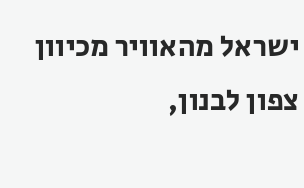ישראל מהאוויר מכיוון צפון לבנון,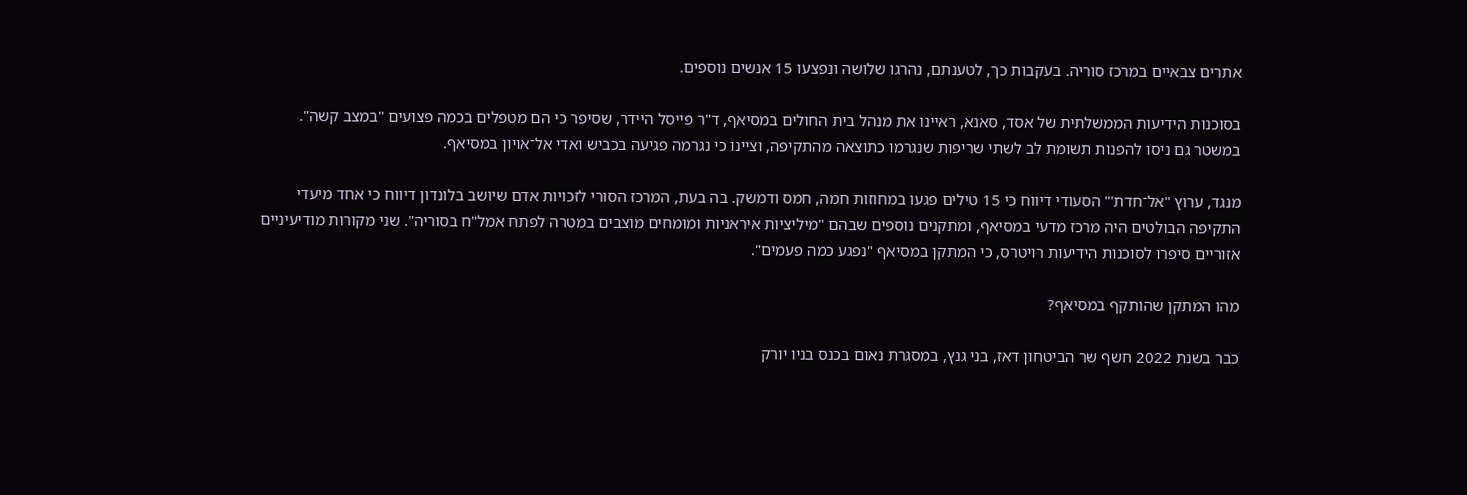אתרים צבאיים במרכז סוריה. בעקבות כך, לטענתם, נהרגו שלושה ונפצעו 15 אנשים נוספים.

בסוכנות הידיעות הממשלתית של אסד, סאנא, ראיינו את מנהל בית החולים במסיאף, ד"ר פייסל היידר, שסיפר כי הם מטפלים בכמה פצועים "במצב קשה". במשטר גם ניסו להפנות תשומת לב לשתי שריפות שנגרמו כתוצאה מהתקיפה, וציינו כי נגרמה פגיעה בכביש ואדי אל־אויון במסיאף.

מנגד, ערוץ "אל־חדת'" הסעודי דיווח כי 15 טילים פגעו במחוזות חמה, חמס ודמשק. בה בעת, המרכז הסורי לזכויות אדם שיושב בלונדון דיווח כי אחד מיעדי התקיפה הבולטים היה מרכז מדעי במסיאף, ומתקנים נוספים שבהם "מיליציות איראניות ומומחים מוצבים במטרה לפתח אמל"ח בסוריה". שני מקורות מודיעיניים אזוריים סיפרו לסוכנות הידיעות רויטרס, כי המתקן במסיאף "נפגע כמה פעמים".

מהו המתקן שהותקף במסיאף?

כבר בשנת 2022 חשף שר הביטחון דאז, בני גנץ, במסגרת נאום בכנס בניו יורק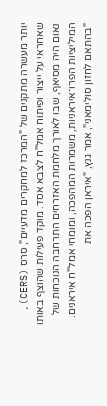יותר מעשרה מתקנים של "המרכז למחקרים מדעיים", סרס (CERS), שאחראי על ייצור ופיתוח אמל"ח לצבא אסד. מוקד פעילות שהוצף באותו נאום היה מסיאף, שבו לאורך מלחמת האזרחים התרחבה הנוכחות של המיליציות הפרו־איראניות, משמרות המהפכה, ומומחי אמל"ח איראנים. "בהתאם לחזון סולימאני", אמר גנץ, "איראן הפכה את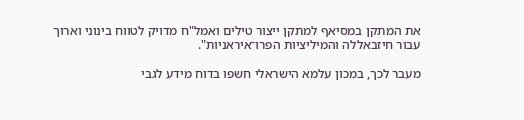את המתקן במסיאף למתקן ייצור טילים ואמל"ח מדויק לטווח בינוני וארוך עבור חיזבאללה והמיליציות הפרו־איראניות".

מעבר לכך, במכון עלמא הישראלי חשפו בדוח מידע לגבי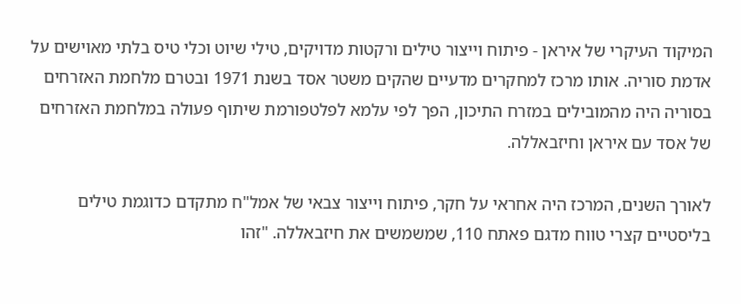המיקוד העיקרי של איראן - פיתוח וייצור טילים ורקטות מדויקים, טילי שיוט וכלי טיס בלתי מאוישים על אדמת סוריה. אותו מרכז למחקרים מדעיים שהקים משטר אסד בשנת 1971 ובטרם מלחמת האזרחים בסוריה היה מהמובילים במזרח התיכון, הפך לפי עלמא לפלטפורמת שיתוף פעולה במלחמת האזרחים של אסד עם איראן וחיזבאללה.

לאורך השנים, המרכז היה אחראי על חקר, פיתוח וייצור צבאי של אמל"ח מתקדם כדוגמת טילים בליסטיים קצרי טווח מדגם פאתח 110, שמשמשים את חיזבאללה. "זהו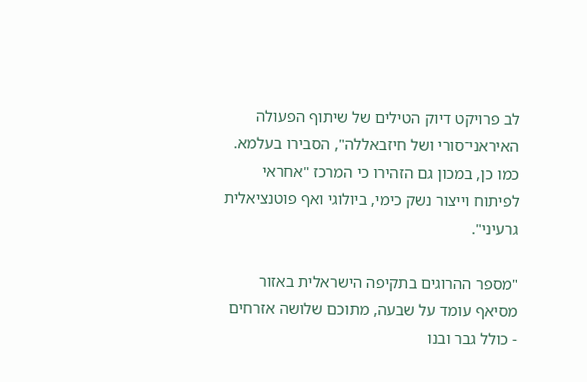לב פרויקט דיוק הטילים של שיתוף הפעולה האיראני־סורי ושל חיזבאללה", הסבירו בעלמא. כמו כן, במכון גם הזהירו כי המרכז "אחראי לפיתוח וייצור נשק כימי, ביולוגי ואף פוטנציאלית גרעיני".

"מספר ההרוגים בתקיפה הישראלית באזור מסיאף עומד על שבעה, מתוכם שלושה אזרחים - כולל גבר ובנו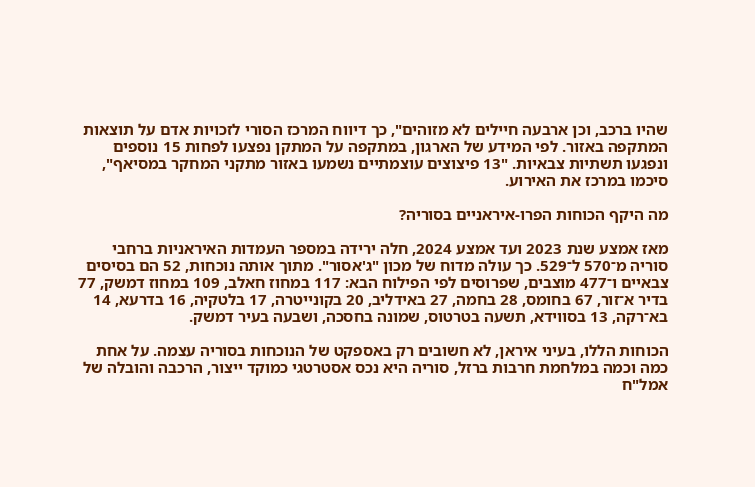שהיו ברכב, וכן ארבעה חיילים לא מזוהים", כך דיווח המרכז הסורי לזכויות אדם על תוצאות המתקפה באזור. לפי המידע של הארגון, במתקפה על המתקן נפצעו לפחות 15 נוספים ונפגעו תשתיות צבאיות. "13 פיצוצים עוצמתיים נשמעו באזור מתקני המחקר במסיאף", סיכמו במרכז את האירוע.

מה היקף הכוחות הפרו-איראניים בסוריה?

מאז אמצע שנת 2023 ועד אמצע 2024, חלה ירידה במספר העמדות האיראניות ברחבי סוריה מ־570 ל־529. כך עולה מדוח של מכון "ג'אסור". מתוך אותה נוכחות, 52 הם בסיסים צבאיים ו־477 מוצבים, שפרוסים לפי הפילוח הבא: 117 במחוז חאלב, 109 במחוז דמשק, 77 בדיר א־זור, 67 בחומס, 28 בחמה, 27 באידליב, 20 בקונייטרה, 17 בלטקיה, 16 בדרעא, 14 בא־רקה, 13 בסווידא, תשעה בטרטוס, שמונה בחסכה, ושבעה בעיר דמשק.

הכוחות הללו, בעיני איראן, לא חשובים רק באספקט של הנוכחות בסוריה עצמה. על אחת כמה וכמה במלחמת חרבות ברזל, סוריה היא נכס אסטרטגי כמוקד ייצור, הרכבה והובלה של אמל"ח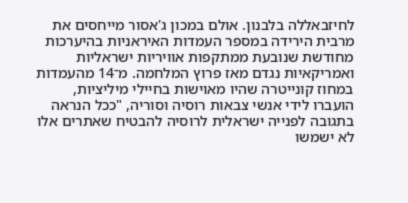לחיזבאללה בלבנון. אולם במכון ג'אסור מייחסים את מרבית הירידה במספר העמדות האיראניות בהיערכות מחודשת שנובעת ממתקפות אוויריות ישראליות ואמריקאיות נגדם מאז פרוץ המלחמה. מ־14 מהעמדות במחוז קונייטרה שהיו מאוישות בחיילי מיליציות, הועברו לידי אנשי צבאות רוסיה וסוריה, "ככל הנראה בתגובה לפנייה ישראלית לרוסיה להבטיח שאתרים אלו לא ישמשו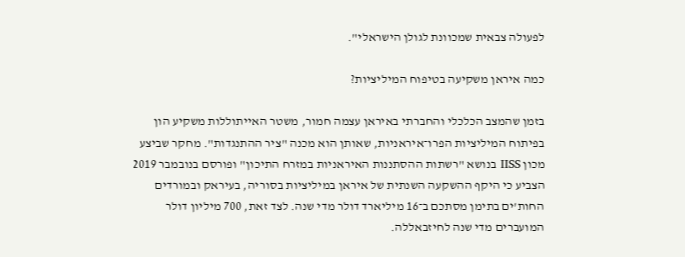לפעולה צבאית שמכוונת לגולן הישראלי".

כמה איראן משקיעה בטיפוח המיליציות?

בזמן שהמצב הכלכלי והחברתי באיראן עצמה חמור, משטר האייתוללות משקיע הון בפיתוח המיליציות הפרו־איראניות, שאותן הוא מכנה "ציר ההתנגדות". מחקר שביצע מכון IISS בנושא "רשתות ההסתננות האיראניות במזרח התיכון" ופורסם בנובמבר 2019 הצביע כי היקף ההשקעה השנתית של איראן במיליציות בסוריה, בעיראק ובמורדים החות'ים בתימן מסתכם ב־16 מיליארד דולר מדי שנה. לצד זאת, 700 מיליון דולר המועברים מדי שנה לחיזבאללה.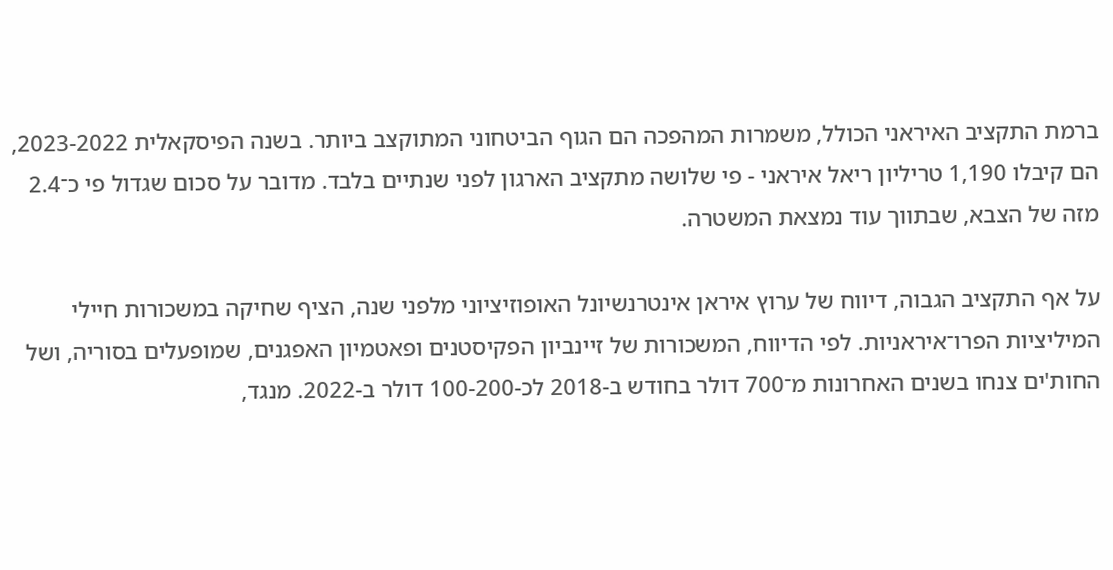ברמת התקציב האיראני הכולל, משמרות המהפכה הם הגוף הביטחוני המתוקצב ביותר. בשנה הפיסקאלית 2023-2022, הם קיבלו 1,190 טריליון ריאל איראני - פי שלושה מתקציב הארגון לפני שנתיים בלבד. מדובר על סכום שגדול פי כ־2.4 מזה של הצבא, שבתווך עוד נמצאת המשטרה.

על אף התקציב הגבוה, דיווח של ערוץ איראן אינטרנשיונל האופוזיציוני מלפני שנה, הציף שחיקה במשכורות חיילי המיליציות הפרו־איראניות. לפי הדיווח, המשכורות של זיינביון הפקיסטנים ופאטמיון האפגנים, שמופעלים בסוריה, ושל החות'ים צנחו בשנים האחרונות מ־700 דולר בחודש ב-2018 לכ-100-200 דולר ב-2022. מנגד,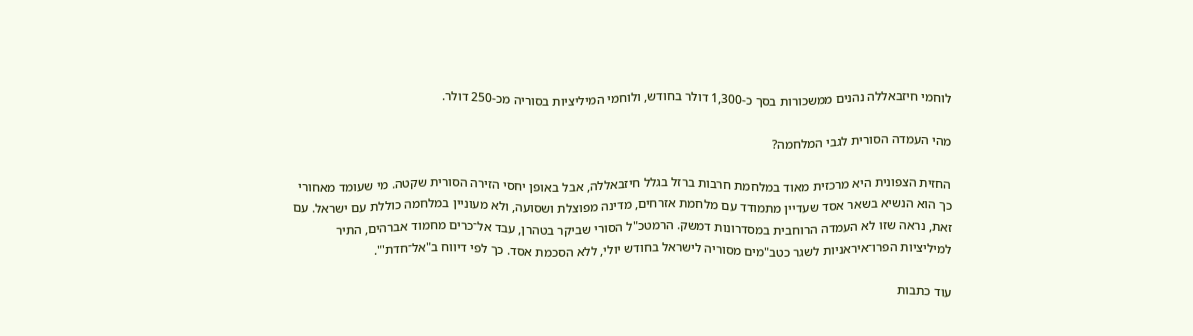לוחמי חיזבאללה נהנים ממשכורות בסך כ-1,300 דולר בחודש, ולוחמי המיליציות בסוריה מכ-250 דולר.

מהי העמדה הסורית לגבי המלחמה?

החזית הצפונית היא מרכזית מאוד במלחמת חרבות ברזל בגלל חיזבאללה, אבל באופן יחסי הזירה הסורית שקטה. מי שעומד מאחורי כך הוא הנשיא בשאר אסד שעדיין מתמודד עם מלחמת אזרחים, מדינה מפוצלת ושסועה, ולא מעוניין במלחמה כוללת עם ישראל. עם זאת, נראה שזו לא העמדה הרוחבית במסדרונות דמשק. הרמטכ"ל הסורי שביקר בטהרן, עבד אל־כרים מחמוד אברהים, התיר למיליציות הפרו־איראניות לשגר כטב"מים מסוריה לישראל בחודש יולי, ללא הסכמת אסד. כך לפי דיווח ב"אל־חדת'".

עוד כתבות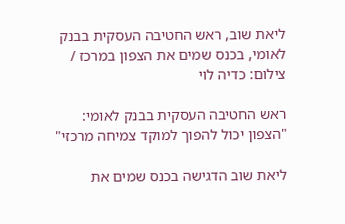ליאת שוב, ראש החטיבה העסקית בבנק לאומי, בכנס שמים את הצפון במרכז / צילום: כדיה לוי

ראש החטיבה העסקית בבנק לאומי: "הצפון יכול להפוך למוקד צמיחה מרכזי"

ליאת שוב הדגישה בכנס שמים את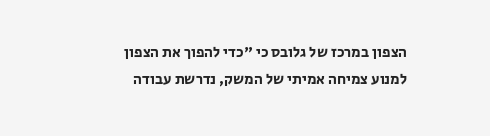הצפון במרכז של גלובס כי "כדי להפוך את הצפון למנוע צמיחה אמיתי של המשק, נדרשת עבודה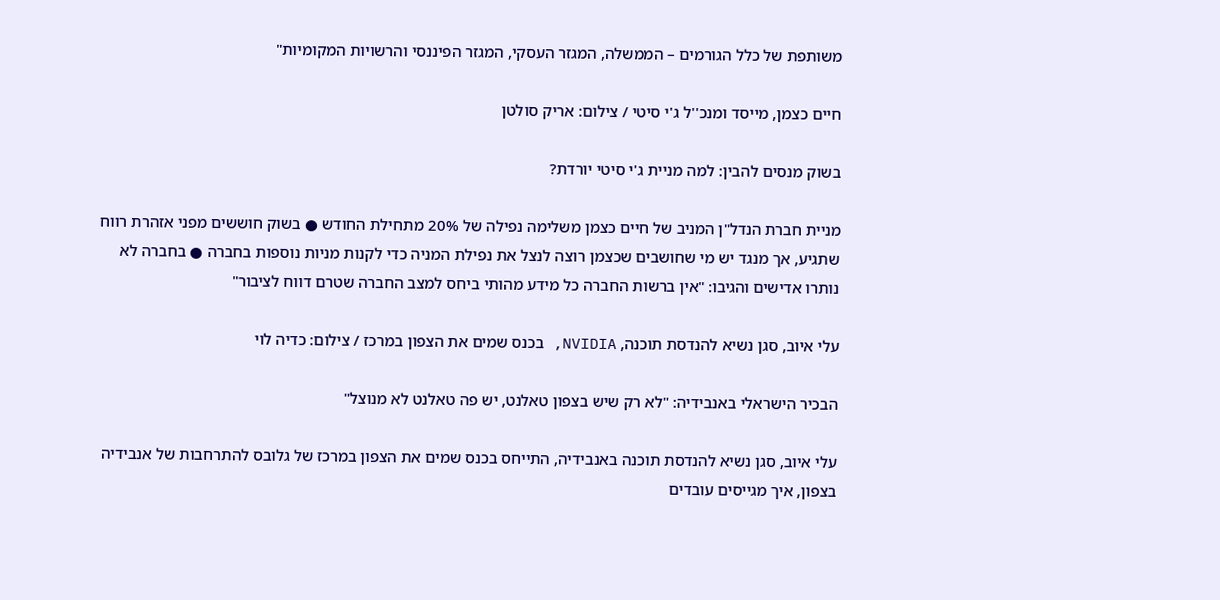משותפת של כלל הגורמים – הממשלה, המגזר העסקי, המגזר הפיננסי והרשויות המקומיות"

חיים כצמן, מייסד ומנכ''ל ג'י סיטי / צילום: אריק סולטן

בשוק מנסים להבין: למה מניית ג'י סיטי יורדת?

מניית חברת הנדל"ן המניב של חיים כצמן משלימה נפילה של 20% מתחילת החודש ● בשוק חוששים מפני אזהרת רווח שתגיע, אך מנגד יש מי שחושבים שכצמן רוצה לנצל את נפילת המניה כדי לקנות מניות נוספות בחברה ● בחברה לא נותרו אדישים והגיבו: "אין ברשות החברה כל מידע מהותי ביחס למצב החברה שטרם דווח לציבור"

עלי איוב, סגן נשיא להנדסת תוכנה, NVIDIA, בכנס שמים את הצפון במרכז / צילום: כדיה לוי

הבכיר הישראלי באנבידיה: "לא רק שיש בצפון טאלנט, יש פה טאלנט לא מנוצל"

עלי איוב, סגן נשיא להנדסת תוכנה באנבידיה, התייחס בכנס שמים את הצפון במרכז של גלובס להתרחבות של אנבידיה בצפון, איך מגייסים עובדים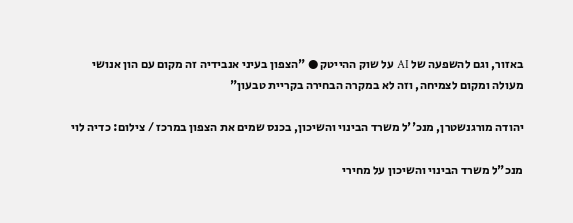באזור, וגם להשפעה של AI על שוק ההייטק ● "הצפון בעיני אנבידיה זה מקום עם הון אנושי מעולה ומקום לצמיחה, וזה לא במקרה הבחירה בקריית טבעון"

יהודה מורגנשטרן, מנכ''ל משרד הבינוי והשיכון, בכנס שמים את הצפון במרכז / צילום: כדיה לוי

מנכ"ל משרד הבינוי והשיכון על מחירי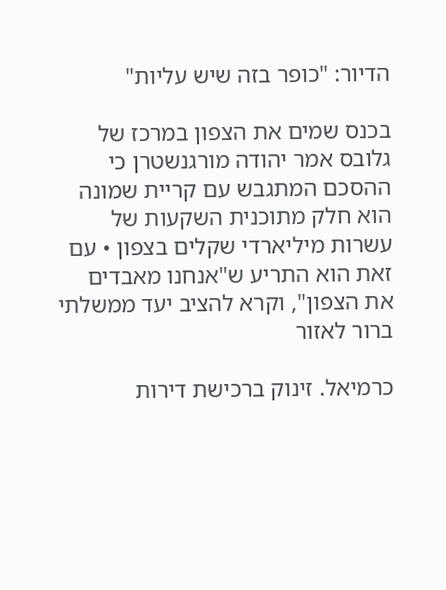הדיור: "כופר בזה שיש עליות"

בכנס שמים את הצפון במרכז של גלובס אמר יהודה מורגנשטרן כי ההסכם המתגבש עם קריית שמונה הוא חלק מתוכנית השקעות של עשרות מיליארדי שקלים בצפון • עם זאת הוא התריע ש"אנחנו מאבדים את הצפון", וקרא להציב יעד ממשלתי ברור לאזור

כרמיאל. זינוק ברכישת דירות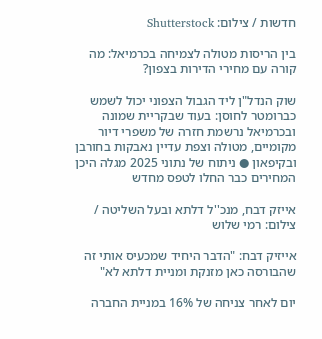חדשות / צילום: Shutterstock

בין הריסות מטולה לצמיחה בכרמיאל: מה קורה עם מחירי הדירות בצפון?

שוק הנדל"ן ליד הגבול הצפוני יכול לשמש כברומטר לחוסן: בעוד שבקריית שמונה ובכרמיאל נרשמת חזרה של משפרי דיור מקומיים, מטולה וצפת עדיין נאבקות בחורבן ובקיפאון ● ניתוח של נתוני 2025 מגלה היכן המחירים כבר החלו לטפס מחדש

אייזק דבח, מנכ''ל דלתא ובעל השליטה / צילום: רמי שלוש

אייזיק דבח: "הדבר היחיד שמכעיס אותי זה שהבורסה כאן מזנקת ומניית דלתא לא"

יום לאחר צניחה של 16% במניית החברה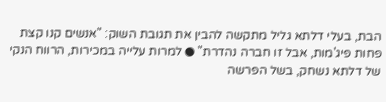הבת, בעלי דלתא גליל מתקשה להבין את תגובת השוק: "אנשים קנו קצת פחות פיג'מות, אבל זו חברה נהדרת" ● למרות עלייה במכירות, הרווח הנקי של דלתא נשחק, בשל הפרשה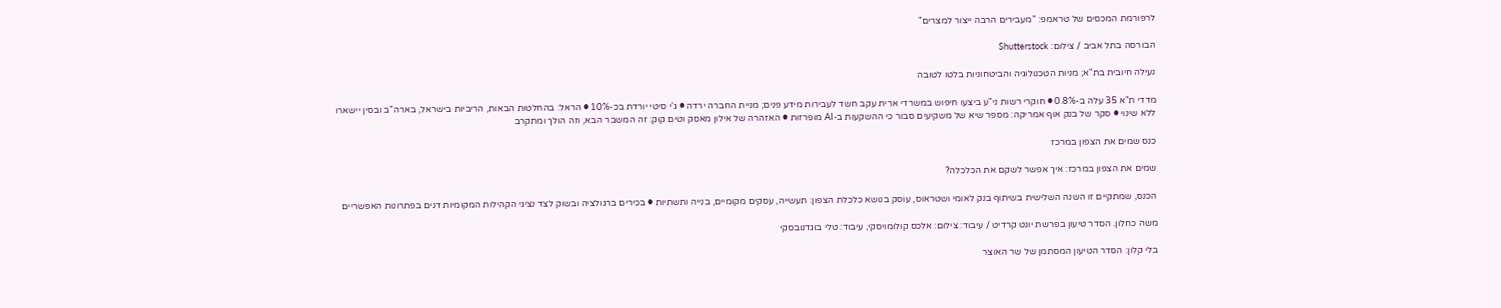לרפורמת המכסים של טראמפ: "מעבירים הרבה ייצור למצרים"

הבורסה בתל אביב / צילום: Shutterstock

נעילה חיובית בת"א; מניות הטכנולוגיה והביטחוניות בלטו לטובה

מדדי ת"א 35 עלה ב-0.8% ● חוקרי רשות ני"ע ביצעו חיפוש במשרדי ארית עקב חשד לעבירות מידע פנים; מניית החברה ירדה ● ג'י סיטי יורדת בכ-10% ● הראל: בהחלטות הבאות, הריביות בישראל, בארה"ב ובסין יישארו ללא שינוי ● סקר של בנק אוף אמריקה: מספר שיא של משקיעים סבור כי ההשקעות ב-AI מופרזות ● האזהרה של אילון מאסק וטים קוק: זה המשבר הבא, וזה הולך ומתקרב

כנס שמים את הצפון במרכז

שמים את הצפון במרכז: איך אפשר לשקם את הכלכלה?

הכנס, שמתקיים זו השנה השלישית בשיתוף בנק לאומי ושטראוס, עוסק בנושא כלכלת הצפון: תעשייה, עסקים מקומיים, בנייה ותשתיות ● בכירים ברגולציה ובשוק לצד נציגי הקהילות המקומיות דנים בפתרונות האפשריים

משה כחלון. הסדר טיעון בפרשת יונט קרדיט / עיבוד: צילום: אלכס קולומויסקי, עיבוד: טלי בוגדנובסקי

בלי קלון: הסדר הטיעון המסתמן של שר האוצר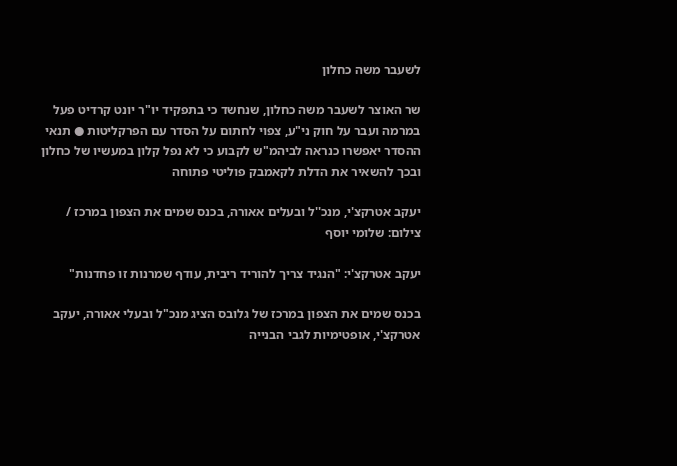לשעבר משה כחלון

שר האוצר לשעבר משה כחלון, שנחשד כי בתפקיד יו"ר יונט קרדיט פעל במרמה ועבר על חוק ני"ע, צפוי לחתום על הסדר עם הפרקליטות ● תנאי ההסדר יאפשרו כנראה לביהמ"ש לקבוע כי לא נפל קלון במעשיו של כחלון ובכך להשאיר את הדלת לקאמבק פוליטי פתוחה

יעקב אטרקצ'י, מנכ''ל ובעלים אאורה, בכנס שמים את הצפון במרכז / צילום: שלומי יוסף

יעקב אטרקצ'י: "הנגיד צריך להוריד ריבית, עודף שמרנות זו פחדנות"

בכנס שמים את הצפון במרכז של גלובס הציג מנכ"ל ובעלי אאורה, יעקב אטרקצ'י, אופטימיות לגבי הבנייה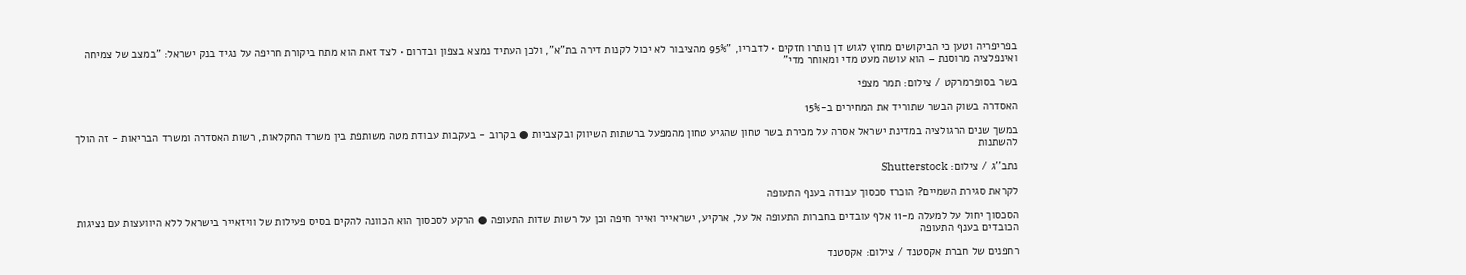בפריפריה וטען כי הביקושים מחוץ לגוש דן נותרו חזקים • לדבריו, "95% מהציבור לא יכול לקנות דירה בת"א", ולכן העתיד נמצא בצפון ובדרום • לצד זאת הוא מתח ביקורת חריפה על נגיד בנק ישראל: "במצב של צמיחה ואינפלציה מרוסנת – הוא עושה מעט מדי ומאוחר מדי"

בשר בסופרמרקט / צילום: תמר מצפי

האסדרה בשוק הבשר שתוריד את המחירים ב-15%

במשך שנים הרגולציה במדינת ישראל אסרה על מכירת בשר טחון שהגיע טחון מהמפעל ברשתות השיווק ובקצביות ● בקרוב - בעקבות עבודת מטה משותפת בין משרד החקלאות, רשות האסדרה ומשרד הבריאות - זה הולך להשתנות

נתב''ג / צילום: Shutterstock

לקראת סגירת השמיים? הוכרז סכסוך עבודה בענף התעופה

הסכסוך יחול על למעלה מ-11 אלף עובדים בחברות התעופה אל על, ארקיע, ישראייר ואייר חיפה וכן על רשות שדות התעופה ● הרקע לסכסוך הוא הכוונה להקים בסיס פעילות של וויזאייר בישראל ללא היוועצות עם נציגות הכובדים בענף התעופה

רחפנים של חברת אקסטנד / צילום: אקסטנד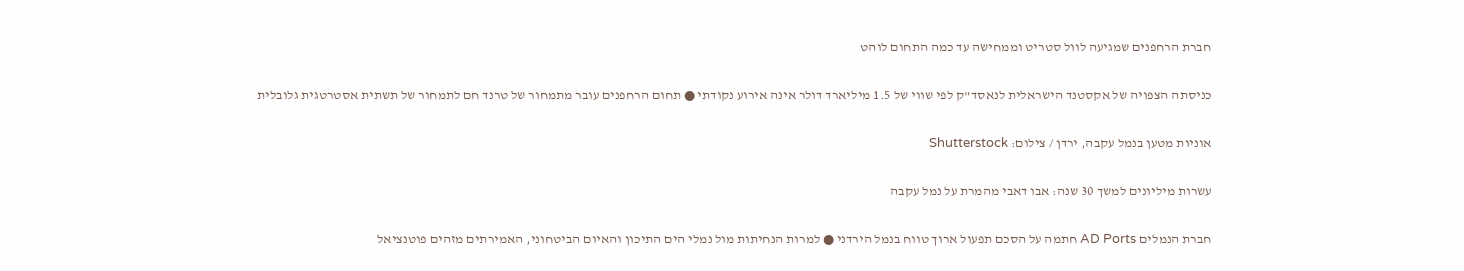חברת הרחפנים שמגיעה לוול סטריט וממחישה עד כמה התחום לוהט

כניסתה הצפויה של אקסטנד הישראלית לנאסד"ק לפי שווי של 1.5 מיליארד דולר אינה אירוע נקודתי ● תחום הרחפנים עובר מתמחור של טרנד חם לתמחור של תשתית אסטרטגית גלובלית

אוניות מטען בנמל עקבה, ירדן / צילום: Shutterstock

עשרות מיליונים למשך 30 שנה: אבו דאבי מהמרת על נמל עקבה

חברת הנמלים AD Ports חתמה על הסכם תפעול ארוך טווח בנמל הירדני ● למרות הנחיתות מול נמלי הים התיכון והאיום הביטחוני, האמירתים מזהים פוטנציאל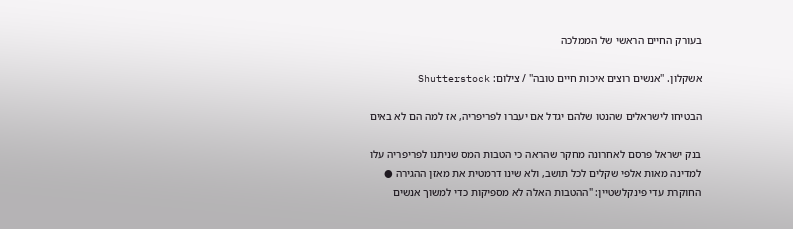בעורק החיים הראשי של הממלכה

אשקלון. ''אנשים רוצים איכות חיים טובה'' / צילום: Shutterstock

הבטיחו לישראלים שהנטו שלהם יגדל אם יעברו לפריפריה, אז למה הם לא באים

בנק ישראל פרסם לאחרונה מחקר שהראה כי הטבות המס שניתנו לפריפריה עלו למדינה מאות אלפי שקלים לכל תושב, ולא שינו דרמטית את מאזן ההגירה ● החוקרת עדי פינקלשטיין: "ההטבות האלה לא מספיקות כדי למשוך אנשים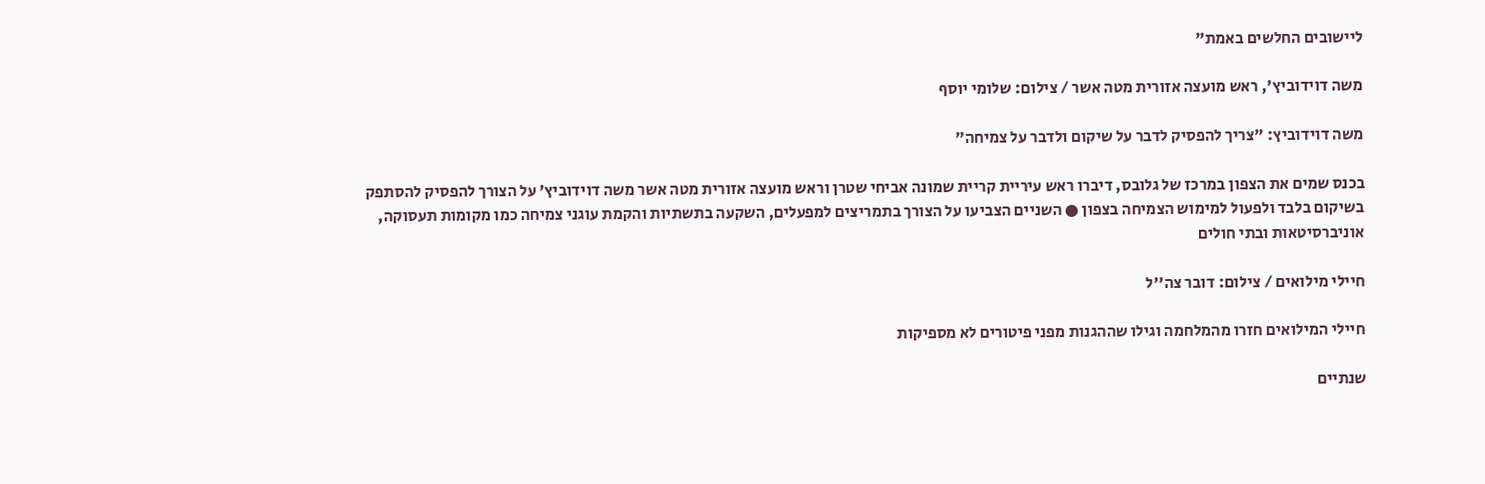ליישובים החלשים באמת"

משה דוידוביץ', ראש מועצה אזורית מטה אשר / צילום: שלומי יוסף

משה דוידוביץ: "צריך להפסיק לדבר על שיקום ולדבר על צמיחה"

בכנס שמים את הצפון במרכז של גלובס, דיברו ראש עיריית קריית שמונה אביחי שטרן וראש מועצה אזורית מטה אשר משה דוידוביץ’ על הצורך להפסיק להסתפק בשיקום בלבד ולפעול למימוש הצמיחה בצפון ● השניים הצביעו על הצורך בתמריצים למפעלים, השקעה בתשתיות והקמת עוגני צמיחה כמו מקומות תעסוקה, אוניברסיטאות ובתי חולים

חיילי מילואים / צילום: דובר צה''ל

חיילי המילואים חזרו מהמלחמה וגילו שההגנות מפני פיטורים לא מספיקות

שנתיים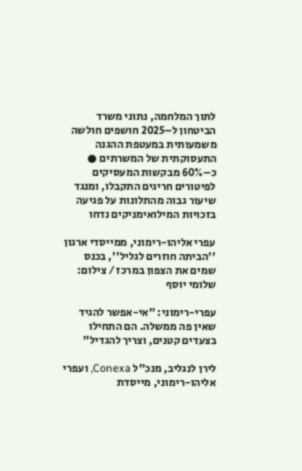לתוך המלחמה, נתוני משרד הביטחון ל–2025 חושפים חולשה משמעותית במעטפת ההגנה התעסוקתית של המשרתים ● כ–60% מבקשות המעסיקים לפיטורים חריגים התקבלו, ומנגד שיעור גבוה מהתלונות על פגיעה בזכויות המילואימניקים נדחו

עפרי אליהו-רימוני, ממייסדי ארגון ''הביתה חוזרים לגליל'', בכנס שמים את הצפון במרכז / צילום: שלומי יוסף

עפרי-רימוני: "אי-אפשר להגיד שאין פה ממשלה. הם התחילו בצעדים קטנים, וצריך להגדיל"

לירן לנגליב, מנכ"ל Conexa, ועפרי אליהו-רימוני, מייסדת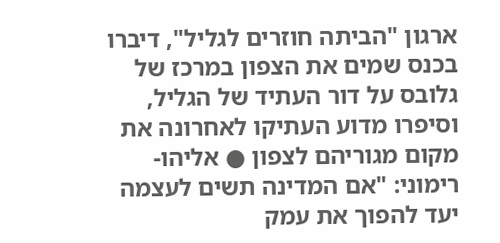ארגון "הביתה חוזרים לגליל", דיברו בכנס שמים את הצפון במרכז של גלובס על דור העתיד של הגליל, וסיפרו מדוע העתיקו לאחרונה את מקום מגוריהם לצפון ● אליהו-רימוני: "אם המדינה תשים לעצמה יעד להפוך את עמק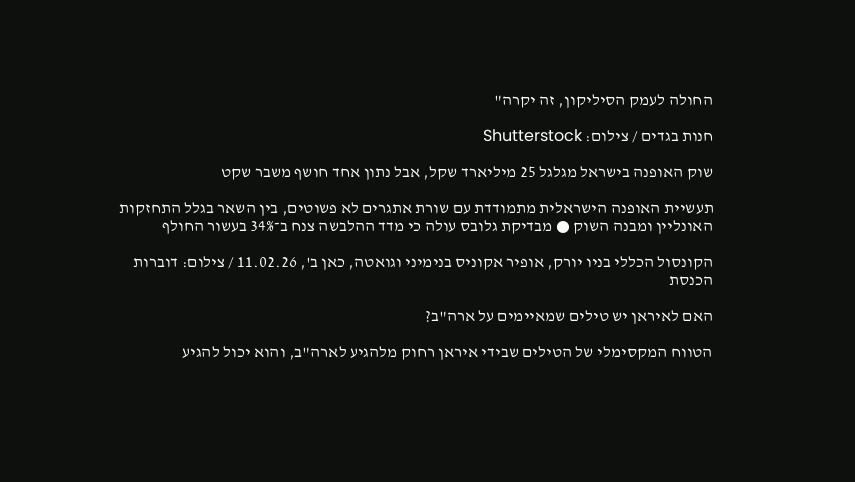החולה לעמק הסיליקון, זה יקרה"

חנות בגדים / צילום: Shutterstock

שוק האופנה בישראל מגלגל 25 מיליארד שקל, אבל נתון אחד חושף משבר שקט

תעשיית האופנה הישראלית מתמודדת עם שורת אתגרים לא פשוטים, בין השאר בגלל התחזקות האונליין ומבנה השוק ● מבדיקת גלובס עולה כי מדד ההלבשה צנח ב־34% בעשור החולף

הקונסול הכללי בניו יורק, אופיר אקוניס בנימיני וגואטה, כאן ב', 11.02.26 / צילום: דוברות הכנסת

האם לאיראן יש טילים שמאיימים על ארה"ב?

הטווח המקסימלי של הטילים שבידי איראן רחוק מלהגיע לארה"ב, והוא יכול להגיע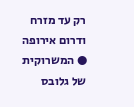רק עד מזרח ודרום אירופה ● המשרוקית של גלובס